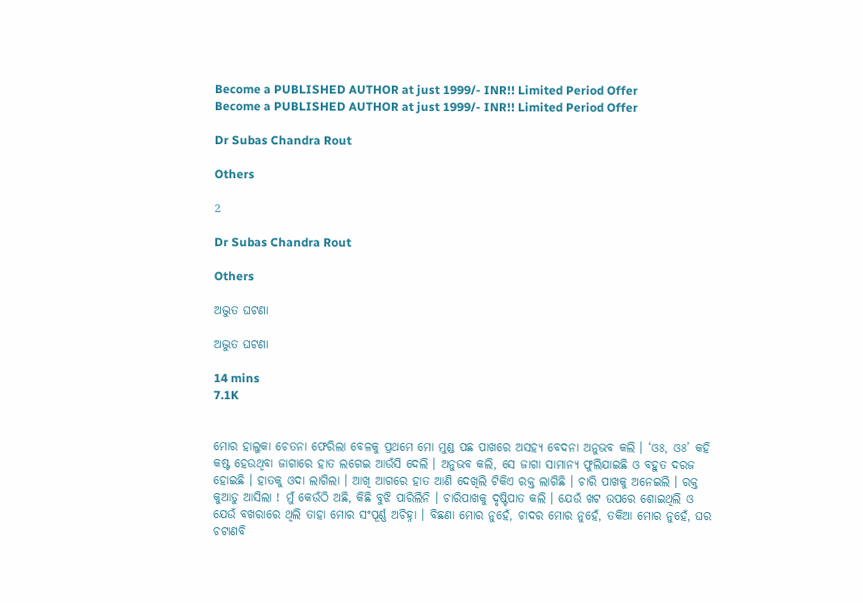Become a PUBLISHED AUTHOR at just 1999/- INR!! Limited Period Offer
Become a PUBLISHED AUTHOR at just 1999/- INR!! Limited Period Offer

Dr Subas Chandra Rout

Others

2

Dr Subas Chandra Rout

Others

ଅଦ୍ଭୁତ ଘଟଣା

ଅଦ୍ଭୁତ ଘଟଣା

14 mins
7.1K


ମୋର ହାଲୁକା ଚେତନା ଫେରିଲା ବେଳକୁ ପ୍ରଥମେ ମୋ ମୁଣ୍ଡ ପଛ ପାଖରେ ଅସହ୍ୟ ବେଦନା ଅନୁଭବ କଲି । ‘ଓଃ, ଓଃ’ କହି କଷ୍ଟ ହେଉଥିବା ଜାଗାରେ ହାତ ଲଗେଇ ଆଉଁସି ଦେଲି । ଅନୁଭବ କଲି, ସେ ଜାଗା ସାମାନ୍ୟ ଫୁଲିଯାଇଛି ଓ ବହୁତ ଦରଜ ହୋଇଛି । ହାତକୁ ଓଦା ଲାଗିଲା । ଆଖି ଆଗରେ ହାତ ଆଣି ଦେଖିଲି ଟିକିଏ ରକ୍ତ ଲାଗିଛି । ଚାରି ପାଖକୁ ଅନେଇଲି । ରକ୍ତ କୁଆଡୁ ଆସିଲା ! ମୁଁ କେଉଁଠି ଅଛି, କିଛି ବୁଝି ପାରିଲିନି । ଚାରିପାଖକୁ ଦୃଷ୍ଟିପାତ କଲି । ଯେଉଁ ଖଟ ଉପରେ ଶୋଇଥିଲି ଓ ଯେଉଁ ବଖରାରେ ଥିଲି ତାହା ମୋର ସଂପୂର୍ଣ୍ଣ ଅଚିହ୍ନା । ବିଛଣା ମୋର ନୁହେଁ, ଚାଦର ମୋର ନୁହେଁ, ତକିଆ ମୋର ନୁହେଁ, ଘର ଚଟାଣବି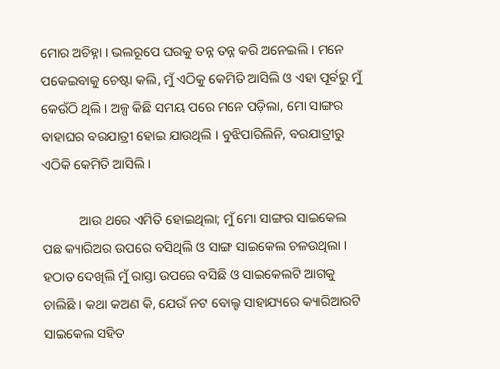ମୋର ଅଚିହ୍ନା । ଭଲରୂପେ ଘରକୁ ତନ୍ନ ତନ୍ନ କରି ଅନେଇଲି । ମନେ ପକେଇବାକୁ ଚେଷ୍ଟା କଲି, ମୁଁ ଏଠିକୁ କେମିତି ଆସିଲି ଓ ଏହା ପୂର୍ବରୁ ମୁଁ କେଉଁଠି ଥିଲି । ଅଳ୍ପ କିଛି ସମୟ ପରେ ମନେ ପଡ଼ିଲା, ମୋ ସାଙ୍ଗର ବାହାଘର ବରଯାତ୍ରୀ ହୋଇ ଯାଉଥିଲି । ବୁଝିପାରିଲିନି, ବରଯାତ୍ରୀରୁ ଏଠିକି କେମିତି ଆସିଲି ।

           ଆଉ ଥରେ ଏମିତି ହୋଇଥିଲା; ମୁଁ ମୋ ସାଙ୍ଗର ସାଇକେଲ ପଛ କ୍ୟାରିଅର ଉପରେ ବସିଥିଲି ଓ ସାଙ୍ଗ ସାଇକେଲ ଚଳଉଥିଲା । ହଠାତ ଦେଖିଲି ମୁଁ ରାସ୍ତା ଉପରେ ବସିଛି ଓ ସାଇକେଲଟି ଆଗକୁ ଚାଲିଛି । କଥା କଅଣ କି, ଯେଉଁ ନଟ ବୋଲ୍ଟ ସାହାଯ୍ୟରେ କ୍ୟାରିଆରଟି ସାଇକେଲ ସହିତ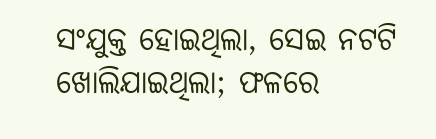ସଂଯୁକ୍ତ ହୋଇଥିଲା, ସେଇ ନଟଟି ଖୋଲିଯାଇଥିଲା; ଫଳରେ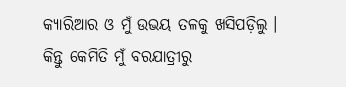କ୍ୟାରିଆର ଓ ମୁଁ ଉଭୟ ତଳକୁ ଖସିପଡ଼ିଲୁ । କିନ୍ତୁ କେମିତି ମୁଁ ବରଯାତ୍ରୀରୁ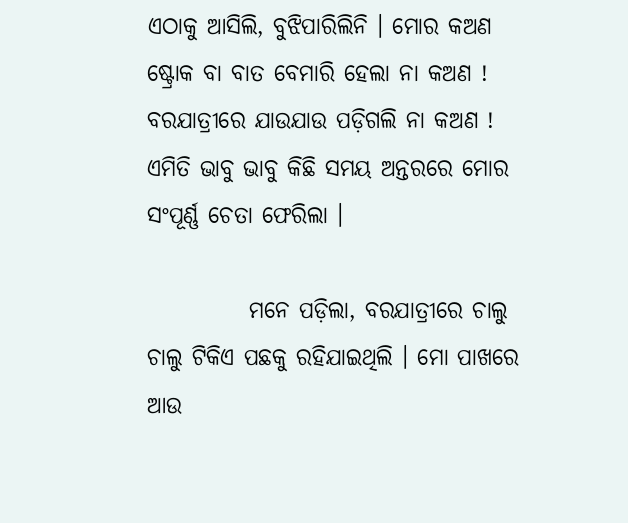ଏଠାକୁ ଆସିଲି, ବୁଝିପାରିଲିନି । ମୋର କଅଣ ଷ୍ଟ୍ରୋକ ବା ବାତ ବେମାରି ହେଲା ନା କଅଣ ! ବରଯାତ୍ରୀରେ ଯାଉଯାଉ ପଡ଼ିଗଲି ନା କଅଣ ! ଏମିତି ଭାବୁ ଭାବୁ କିଛି ସମୟ ଅନ୍ତରରେ ମୋର ସଂପୂର୍ଣ୍ଣ ଚେତା ଫେରିଲା ।

           ମନେ ପଡ଼ିଲା, ବରଯାତ୍ରୀରେ ଚାଲୁ ଚାଲୁ ଟିକିଏ ପଛକୁ ରହିଯାଇଥିଲି । ମୋ ପାଖରେ ଆଉ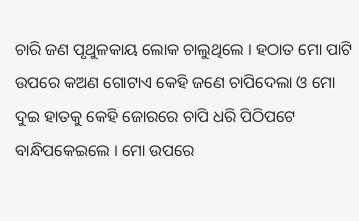ଚାରି ଜଣ ପୃଥୁଳକାୟ ଲୋକ ଚାଲୁଥିଲେ । ହଠାତ ମୋ ପାଟି ଉପରେ କଅଣ ଗୋଟାଏ କେହି ଜଣେ ଚାପିଦେଲା ଓ ମୋ ଦୁଇ ହାତକୁ କେହି ଜୋରରେ ଚାପି ଧରି ପିଠିପଟେ ବାନ୍ଧିପକେଇଲେ । ମୋ ଉପରେ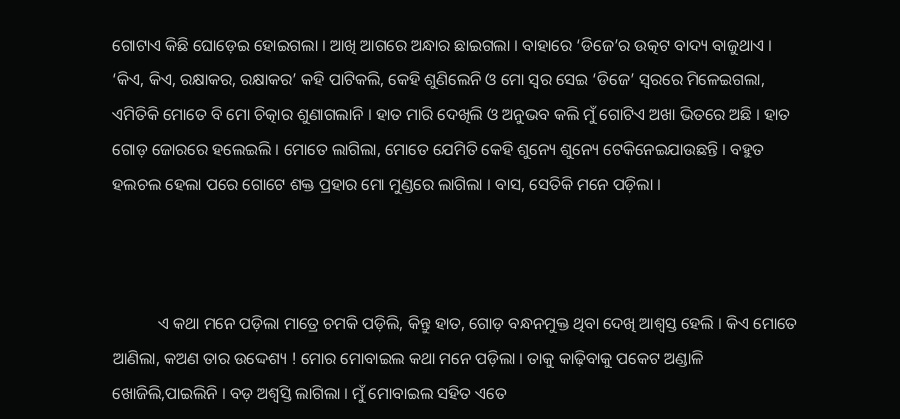ଗୋଟାଏ କିଛି ଘୋଡ଼େଇ ହୋଇଗଲା । ଆଖି ଆଗରେ ଅନ୍ଧାର ଛାଇଗଲା । ବାହାରେ ‘ଡିଜେ’ର ଉତ୍କଟ ବାଦ୍ୟ ବାଜୁଥାଏ । ‘କିଏ, କିଏ, ରକ୍ଷାକର, ରକ୍ଷାକର’ କହି ପାଟିକଲି, କେହି ଶୁଣିଲେନି ଓ ମୋ ସ୍ଵର ସେଇ ‘ଡିଜେ’ ସ୍ଵରରେ ମିଳେଇଗଲା, ଏମିତିକି ମୋତେ ବି ମୋ ଚିତ୍କାର ଶୁଣାଗଲାନି । ହାତ ମାରି ଦେଖିଲି ଓ ଅନୁଭବ କଲି ମୁଁ ଗୋଟିଏ ଅଖା ଭିତରେ ଅଛି । ହାତ ଗୋଡ଼ ଜୋରରେ ହଲେଇଲି । ମୋତେ ଲାଗିଲା, ମୋତେ ଯେମିତି କେହି ଶୁନ୍ୟେ ଶୁନ୍ୟେ ଟେକିନେଇଯାଉଛନ୍ତି । ବହୁତ ହଲଚଲ ହେଲା ପରେ ଗୋଟେ ଶକ୍ତ ପ୍ରହାର ମୋ ମୁଣ୍ଡରେ ଲାଗିଲା । ବାସ, ସେତିକି ମନେ ପଡ଼ିଲା ।



           ଏ କଥା ମନେ ପଡ଼ିଲା ମାତ୍ରେ ଚମକି ପଡ଼ିଲି, କିନ୍ତୁ ହାତ, ଗୋଡ଼ ବନ୍ଧନମୁକ୍ତ ଥିବା ଦେଖି ଆଶ୍ଵସ୍ତ ହେଲି । କିଏ ମୋତେ ଆଣିଲା, କଅଣ ତାର ଉଦ୍ଦେଶ୍ୟ ! ମୋର ମୋବାଇଲ କଥା ମନେ ପଡ଼ିଲା । ତାକୁ କାଢ଼ିବାକୁ ପକେଟ ଅଣ୍ଡାଳି ଖୋଜିଲି,ପାଇଲିନି । ବଡ଼ ଅଶ୍ଵସ୍ତି ଲାଗିଲା । ମୁଁ ମୋବାଇଲ ସହିତ ଏତେ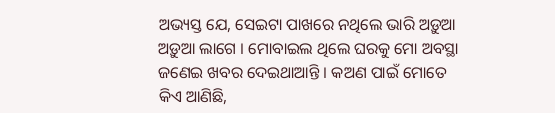ଅଭ୍ୟସ୍ତ ଯେ, ସେଇଟା ପାଖରେ ନଥିଲେ ଭାରି ଅଡ଼ୁଆ ଅଡ଼ୁଆ ଲାଗେ । ମୋବାଇଲ ଥିଲେ ଘରକୁ ମୋ ଅବସ୍ଥା ଜଣେଇ ଖବର ଦେଇଥାଆନ୍ତି । କଅଣ ପାଇଁ ମୋତେ କିଏ ଆଣିଛି,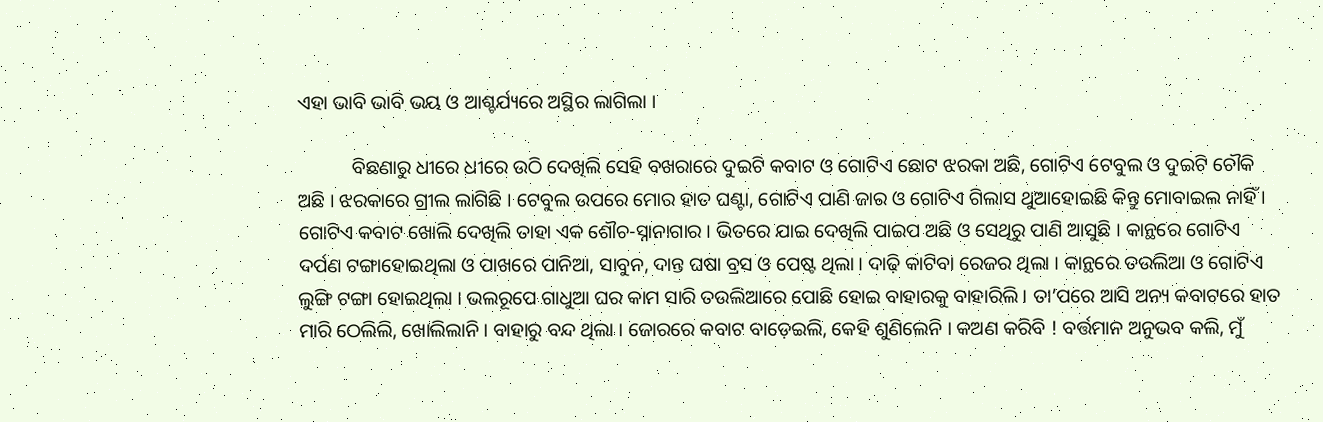ଏହା ଭାବି ଭାବି ଭୟ ଓ ଆଶ୍ଚର୍ଯ୍ୟରେ ଅସ୍ଥିର ଲାଗିଲା ।

           ବିଛଣାରୁ ଧୀରେ ଧୀରେ ଉଠି ଦେଖିଲି ସେହି ବଖରାରେ ଦୁଇଟି କବାଟ ଓ ଗୋଟିଏ ଛୋଟ ଝରକା ଅଛି, ଗୋଟିଏ ଟେବୁଲ ଓ ଦୁଇଟି ଚୌକି ଅଛି । ଝରକାରେ ଗ୍ରୀଲ ଲାଗିଛି । ଟେବୁଲ ଉପରେ ମୋର ହାତ ଘଣ୍ଟା, ଗୋଟିଏ ପାଣି ଜାର ଓ ଗୋଟିଏ ଗିଲାସ ଥୁଆହୋଇଛି କିନ୍ତୁ ମୋବାଇଲ ନାହିଁ । ଗୋଟିଏ କବାଟ ଖୋଲି ଦେଖିଲି ତାହା ଏକ ଶୌଚ-ସ୍ନାନାଗାର । ଭିତରେ ଯାଇ ଦେଖିଲି ପାଇପ ଅଛି ଓ ସେଥିରୁ ପାଣି ଆସୁଛି । କାନ୍ଥରେ ଗୋଟିଏ ଦର୍ପଣ ଟଙ୍ଗାହୋଇଥିଲା ଓ ପାଖରେ ପାନିଆ, ସାବୁନ, ଦାନ୍ତ ଘଷା ବ୍ରସ ଓ ପେଷ୍ଟ ଥିଲା । ଦାଢ଼ି କାଟିବା ରେଜର ଥିଲା । କାନ୍ଥରେ ତଉଲିଆ ଓ ଗୋଟିଏ ଲୁଙ୍ଗି ଟଙ୍ଗା ହୋଇଥିଲା । ଭଲରୂପେ ଗାଧୁଆ ଘର କାମ ସାରି ତଉଲିଆରେ ପୋଛି ହୋଇ ବାହାରକୁ ବାହାରିଲି । ତା’ପରେ ଆସି ଅନ୍ୟ କବାଟରେ ହାତ ମାରି ଠେଲିଲି, ଖୋଲିଲାନି । ବାହାରୁ ବନ୍ଦ ଥିଲା । ଜୋରରେ କବାଟ ବାଡ଼େଇଲି, କେହି ଶୁଣିଲେନି । କଅଣ କରିବି ! ବର୍ତ୍ତମାନ ଅନୁଭବ କଲି, ମୁଁ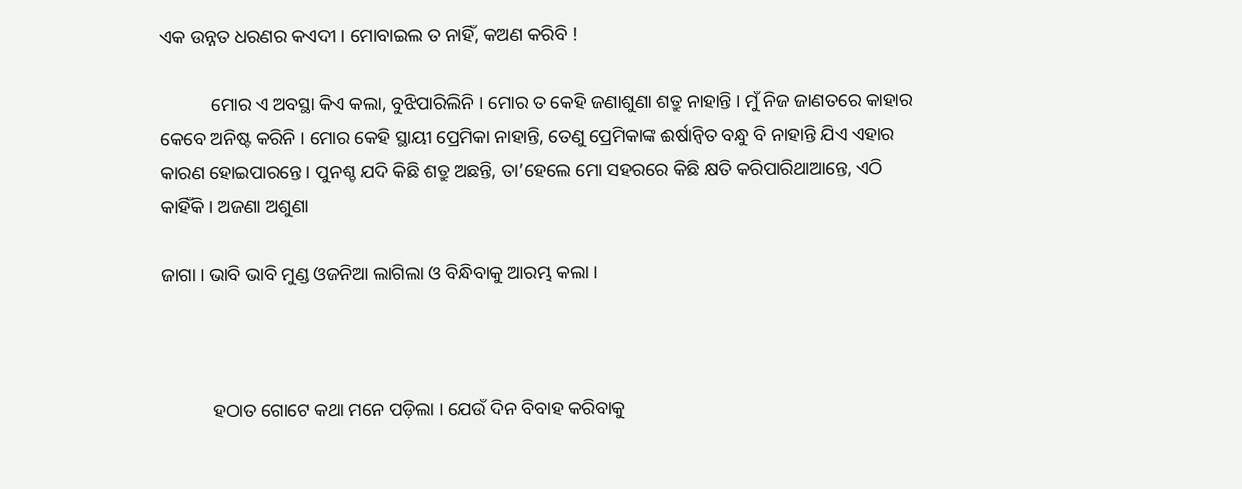ଏକ ଉନ୍ନତ ଧରଣର କଏଦୀ । ମୋବାଇଲ ତ ନାହିଁ, କଅଣ କରିବି !

           ମୋର ଏ ଅବସ୍ଥା କିଏ କଲା, ବୁଝିପାରିଲିନି । ମୋର ତ କେହି ଜଣାଶୁଣା ଶତ୍ରୁ ନାହାନ୍ତି । ମୁଁ ନିଜ ଜାଣତରେ କାହାର କେବେ ଅନିଷ୍ଟ କରିନି । ମୋର କେହି ସ୍ଥାୟୀ ପ୍ରେମିକା ନାହାନ୍ତି, ତେଣୁ ପ୍ରେମିକାଙ୍କ ଈର୍ଷାନ୍ଵିତ ବନ୍ଧୁ ବି ନାହାନ୍ତି ଯିଏ ଏହାର କାରଣ ହୋଇପାରନ୍ତେ । ପୁନଶ୍ଚ ଯଦି କିଛି ଶତ୍ରୁ ଅଛନ୍ତି, ତା’ହେଲେ ମୋ ସହରରେ କିଛି କ୍ଷତି କରିପାରିଥାଆନ୍ତେ, ଏଠି କାହିଁକି । ଅଜଣା ଅଶୁଣା

ଜାଗା । ଭାବି ଭାବି ମୁଣ୍ଡ ଓଜନିଆ ଲାଗିଲା ଓ ବିନ୍ଧିବାକୁ ଆରମ୍ଭ କଲା ।



           ହଠାତ ଗୋଟେ କଥା ମନେ ପଡ଼ିଲା । ଯେଉଁ ଦିନ ବିବାହ କରିବାକୁ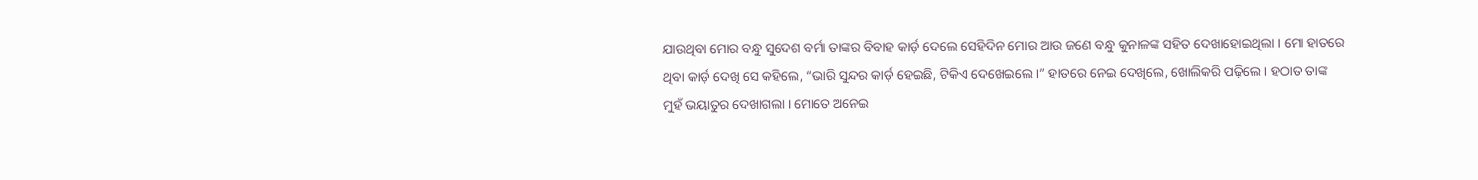ଯାଉଥିବା ମୋର ବନ୍ଧୁ ସୁଦେଶ ବର୍ମା ତାଙ୍କର ବିବାହ କାର୍ଡ଼ ଦେଲେ ସେହିଦିନ ମୋର ଆଉ ଜଣେ ବନ୍ଧୁ କୁନାଳଙ୍କ ସହିତ ଦେଖାହୋଇଥିଲା । ମୋ ହାତରେ ଥିବା କାର୍ଡ଼ ଦେଖି ସେ କହିଲେ, “ଭାରି ସୁନ୍ଦର କାର୍ଡ଼ ହେଇଛି, ଟିକିଏ ଦେଖେଇଲେ ।” ହାତରେ ନେଇ ଦେଖିଲେ, ଖୋଲିକରି ପଢ଼ିଲେ । ହଠାତ ତାଙ୍କ ମୁହଁ ଭୟାତୁର ଦେଖାଗଲା । ମୋତେ ଅନେଇ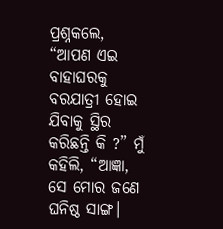ପ୍ରଶ୍ନକଲେ, “ଆପଣ ଏଇ ବାହାଘରକୁ ବରଯାତ୍ରୀ ହୋଇ ଯିବାକୁ ସ୍ଥିର କରିଛନ୍ତି କି ?” ମୁଁ କହିଲି, “ଆଜ୍ଞା, ସେ ମୋର ଜଣେ ଘନିଷ୍ଠ ସାଙ୍ଗ।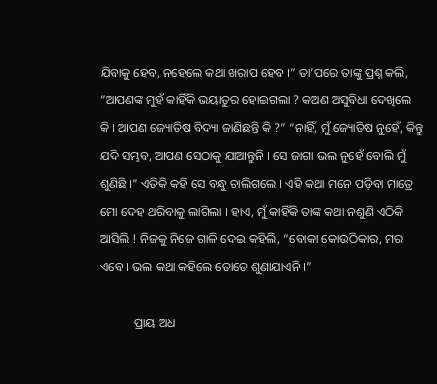ଯିବାକୁ ହେବ, ନହେଲେ କଥା ଖରାପ ହେବ ।” ତା’ପରେ ତାଙ୍କୁ ପ୍ରଶ୍ନ କଲି, “ଆପଣଙ୍କ ମୁହଁ କାହିଁକି ଭୟାତୁର ହୋଇଗଲା ? କଅଣ ଅସୁବିଧା ଦେଖିଲେ କି । ଆପଣ ଜ୍ୟୋତିଷ ବିଦ୍ୟା ଜାଣିଛନ୍ତି କି ?” “ନାହିଁ, ମୁଁ ଜ୍ୟୋତିଷ ନୁହେଁ, କିନ୍ତୁ ଯଦି ସମ୍ଭବ, ଆପଣ ସେଠାକୁ ଯାଆନ୍ତୁନି । ସେ ଜାଗା ଭଲ ନୁହେଁ ବୋଲି ମୁଁ ଶୁଣିଛି ।” ଏତିକି କହି ସେ ବନ୍ଧୁ ଚାଲିଗଲେ । ଏହି କଥା ମନେ ପଡ଼ିବା ମାତ୍ରେ ମୋ ଦେହ ଥରିବାକୁ ଲାଗିଲା । ହାଏ, ମୁଁ କାହିଁକି ତାଙ୍କ କଥା ନଶୁଣି ଏଠିକି ଆସିଲି ! ନିଜକୁ ନିଜେ ଗାଳି ଦେଇ କହିଲି, “ବୋକା କୋଉଠିକାର, ମର ଏବେ । ଭଲ କଥା କହିଲେ ତୋତେ ଶୁଣାଯାଏନି ।”

           ପ୍ରାୟ ଅଧ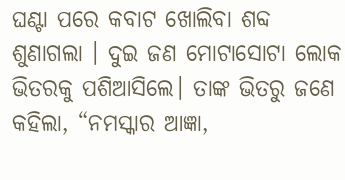ଘଣ୍ଟା ପରେ କବାଟ ଖୋଲିବା ଶବ୍ଦ ଶୁଣାଗଲା । ଦୁଇ ଜଣ ମୋଟାସୋଟା ଲୋକ ଭିତରକୁ ପଶିଆସିଲେ। ତାଙ୍କ ଭିତରୁ ଜଣେ କହିଲା, “ନମସ୍କାର ଆଜ୍ଞା,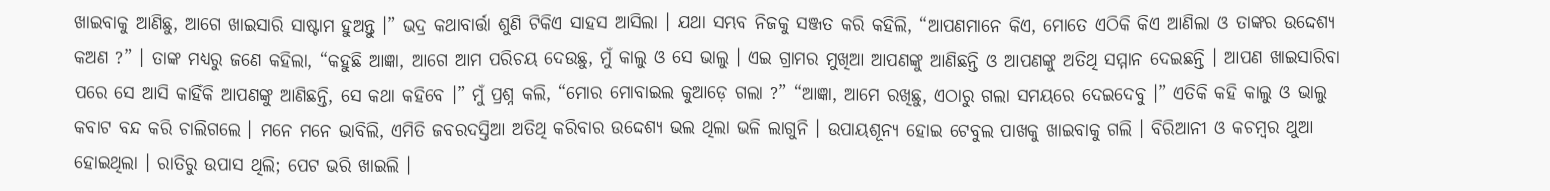ଖାଇବାକୁ ଆଣିଛୁ, ଆଗେ ଖାଇସାରି ସାଷ୍ଟାମ ହୁଅନ୍ତୁ ।” ଭଦ୍ର କଥାବାର୍ତ୍ତା ଶୁଣି ଟିକିଏ ସାହସ ଆସିଲା । ଯଥା ସମ୍ଭବ ନିଜକୁ ସଞ୍ଜତ କରି କହିଲି, “ଆପଣମାନେ କିଏ, ମୋତେ ଏଠିକି କିଏ ଆଣିଲା ଓ ତାଙ୍କର ଉଦ୍ଦେଶ୍ୟ କଅଣ ?” । ତାଙ୍କ ମଧ୍ୟରୁ ଜଣେ କହିଲା, “କହୁଛି ଆଜ୍ଞା, ଆଗେ ଆମ ପରିଚୟ ଦେଉଛୁ, ମୁଁ କାଲୁ ଓ ସେ ଭାଲୁ । ଏଇ ଗ୍ରାମର ମୁଖିଆ ଆପଣଙ୍କୁ ଆଣିଛନ୍ତି ଓ ଆପଣଙ୍କୁ ଅତିଥି ସମ୍ମାନ ଦେଇଛନ୍ତି । ଆପଣ ଖାଇସାରିବା ପରେ ସେ ଆସି କାହିଁକି ଆପଣଙ୍କୁ ଆଣିଛନ୍ତି, ସେ କଥା କହିବେ ।” ମୁଁ ପ୍ରଶ୍ନ କଲି, “ମୋର ମୋବାଇଲ କୁଆଡ଼େ ଗଲା ?” “ଆଜ୍ଞା, ଆମେ ରଖିଛୁ, ଏଠାରୁ ଗଲା ସମୟରେ ଦେଇଦେବୁ ।” ଏତିକି କହି କାଲୁ ଓ ଭାଲୁ କବାଟ ବନ୍ଦ କରି ଚାଲିଗଲେ । ମନେ ମନେ ଭାବିଲି, ଏମିତି ଜବରଦସ୍ତିଆ ଅତିଥି କରିବାର ଉଦ୍ଦେଶ୍ୟ ଭଲ ଥିଲା ଭଳି ଲାଗୁନି । ଉପାୟଶୂନ୍ୟ ହୋଇ ଟେବୁଲ ପାଖକୁ ଖାଇବାକୁ ଗଲି । ବିରିଆନୀ ଓ କଚମ୍ବର ଥୁଆ ହୋଇଥିଲା । ରାତିରୁ ଉପାସ ଥିଲି; ପେଟ ଭରି ଖାଇଲି ।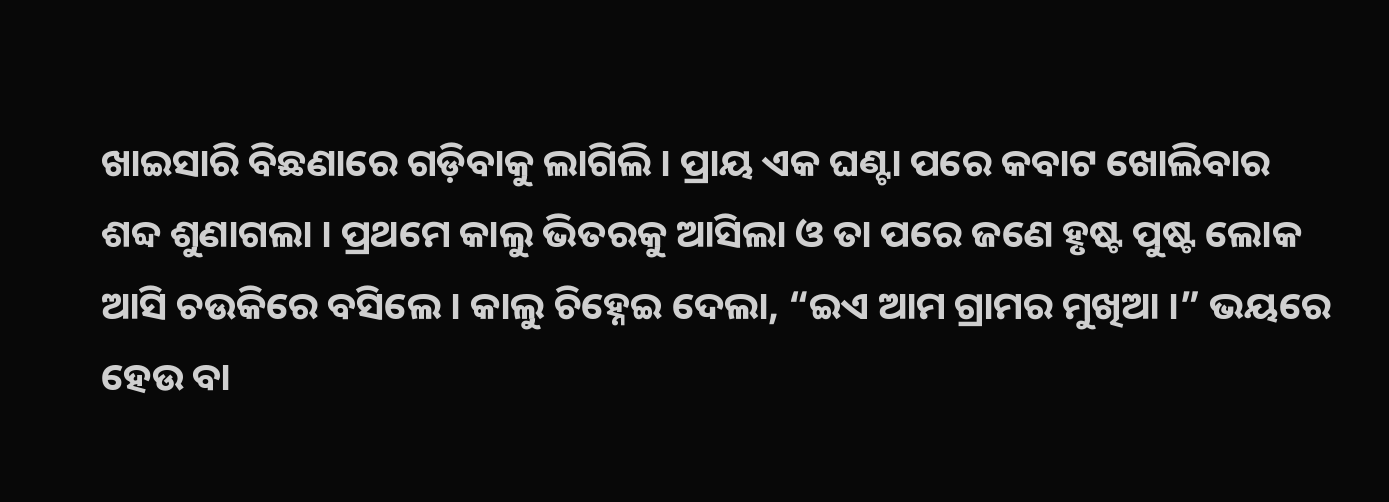ଖାଇସାରି ବିଛଣାରେ ଗଡ଼ିବାକୁ ଲାଗିଲି । ପ୍ରାୟ ଏକ ଘଣ୍ଟା ପରେ କବାଟ ଖୋଲିବାର ଶବ୍ଦ ଶୁଣାଗଲା । ପ୍ରଥମେ କାଲୁ ଭିତରକୁ ଆସିଲା ଓ ତା ପରେ ଜଣେ ହୃଷ୍ଟ ପୁଷ୍ଟ ଲୋକ ଆସି ଚଉକିରେ ବସିଲେ । କାଲୁ ଚିହ୍ନେଇ ଦେଲା, “ଇଏ ଆମ ଗ୍ରାମର ମୁଖିଆ ।” ଭୟରେ ହେଉ ବା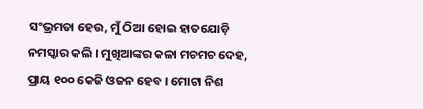ସଂଭ୍ରମତା ହେଉ, ମୁଁ ଠିଆ ହୋଇ ହାତଯୋଡ଼ି ନମସ୍କାର କଲି । ମୁଖିଆଙ୍କର କଳା ମଚମଚ ଦେହ, ପ୍ରାୟ ୧୦୦ କେଜି ଓଜନ ହେବ । ମୋଟା ନିଶ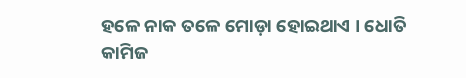ହଳେ ନାକ ତଳେ ମୋଡ଼ା ହୋଇଥାଏ । ଧୋତି କାମିଜ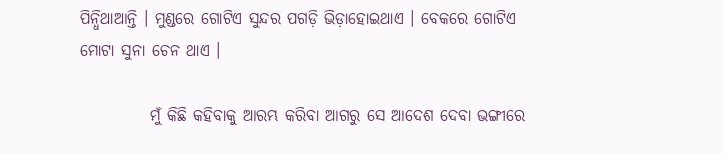ପିନ୍ଧିଥାଆନ୍ତି । ମୁଣ୍ଡରେ ଗୋଟିଏ ସୁନ୍ଦର ପଗଡ଼ି ଭିଡ଼ାହୋଇଥାଏ । ବେକରେ ଗୋଟିଏ ମୋଟା ସୁନା ଚେନ ଥାଏ ।

           ମୁଁ କିଛି କହିବାକୁ ଆରମ୍ଭ କରିବା ଆଗରୁ ସେ ଆଦେଶ ଦେବା ଭଙ୍ଗୀରେ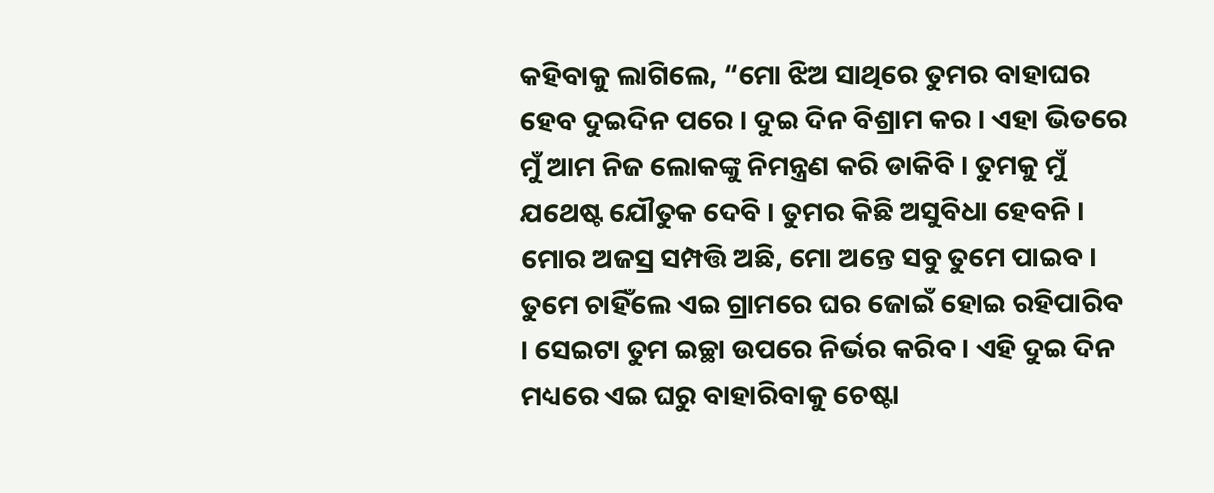କହିବାକୁ ଲାଗିଲେ, “ମୋ ଝିଅ ସାଥିରେ ତୁମର ବାହାଘର ହେବ ଦୁଇଦିନ ପରେ । ଦୁଇ ଦିନ ବିଶ୍ରାମ କର । ଏହା ଭିତରେ ମୁଁ ଆମ ନିଜ ଲୋକଙ୍କୁ ନିମନ୍ତ୍ରଣ କରି ଡାକିବି । ତୁମକୁ ମୁଁ ଯଥେଷ୍ଟ ଯୌତୁକ ଦେବି । ତୁମର କିଛି ଅସୁବିଧା ହେବନି । ମୋର ଅଜସ୍ର ସମ୍ପତ୍ତି ଅଛି, ମୋ ଅନ୍ତେ ସବୁ ତୁମେ ପାଇବ । ତୁମେ ଚାହିଁଲେ ଏଇ ଗ୍ରାମରେ ଘର ଜୋଇଁ ହୋଇ ରହିପାରିବ । ସେଇଟା ତୁମ ଇଚ୍ଛା ଉପରେ ନିର୍ଭର କରିବ । ଏହି ଦୁଇ ଦିନ ମଧ୍ୟରେ ଏଇ ଘରୁ ବାହାରିବାକୁ ଚେଷ୍ଟା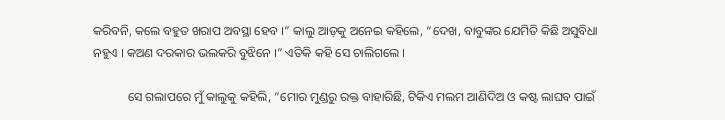କରିବନି, କଲେ ବହୁତ ଖରାପ ଅବସ୍ଥା ହେବ ।” କାଲୁ ଆଡ଼କୁ ଅନେଇ କହିଲେ, “ଦେଖ, ବାବୁଙ୍କର ଯେମିତି କିଛି ଅସୁବିଧା ନହୁଏ । କଅଣ ଦରକାର ଭଲକରି ବୁଝିନେ ।” ଏତିକି କହି ସେ ଚାଲିଗଲେ ।

           ସେ ଗଲାପରେ ମୁଁ କାଲୁକୁ କହିଲି, “ମୋର ମୁଣ୍ଡରୁ ରକ୍ତ ବାହାରିଛି, ଟିକିଏ ମଲମ ଆଣିଦିଅ ଓ କଷ୍ଟ ଲାଘବ ପାଇଁ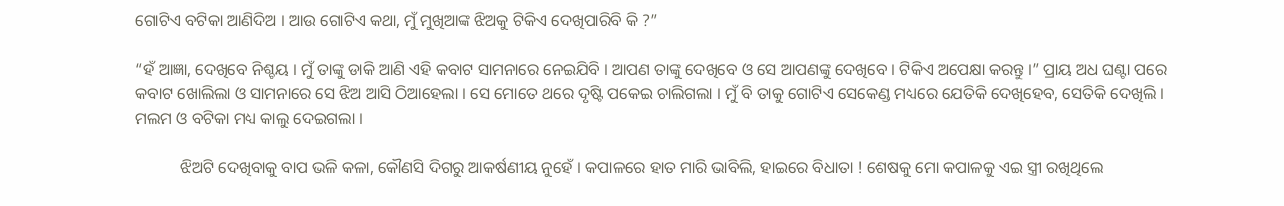ଗୋଟିଏ ବଟିକା ଆଣିଦିଅ । ଆଉ ଗୋଟିଏ କଥା, ମୁଁ ମୁଖିଆଙ୍କ ଝିଅକୁ ଟିକିଏ ଦେଖିପାରିବି କି ?”

“ହଁ ଆଜ୍ଞା, ଦେଖିବେ ନିଶ୍ଚୟ । ମୁଁ ତାଙ୍କୁ ଡାକି ଆଣି ଏହି କବାଟ ସାମନାରେ ନେଇଯିବି । ଆପଣ ତାଙ୍କୁ ଦେଖିବେ ଓ ସେ ଆପଣଙ୍କୁ ଦେଖିବେ । ଟିକିଏ ଅପେକ୍ଷା କରନ୍ତୁ ।” ପ୍ରାୟ ଅଧ ଘଣ୍ଟା ପରେ କବାଟ ଖୋଲିଲା ଓ ସାମନାରେ ସେ ଝିଅ ଆସି ଠିଆହେଲା । ସେ ମୋତେ ଥରେ ଦୃଷ୍ଟି ପକେଇ ଚାଲିଗଲା । ମୁଁ ବି ତାକୁ ଗୋଟିଏ ସେକେଣ୍ଡ ମଧ୍ୟରେ ଯେତିକି ଦେଖିହେବ, ସେତିକି ଦେଖିଲି । ମଲମ ଓ ବଟିକା ମଧ୍ୟ କାଲୁ ଦେଇଗଲା ।

           ଝିଅଟି ଦେଖିବାକୁ ବାପ ଭଳି କଳା, କୌଣସି ଦିଗରୁ ଆକର୍ଷଣୀୟ ନୁହେଁ । କପାଳରେ ହାତ ମାରି ଭାବିଲି, ହାଇରେ ବିଧାତା ! ଶେଷକୁ ମୋ କପାଳକୁ ଏଇ ସ୍ତ୍ରୀ ରଖିଥିଲେ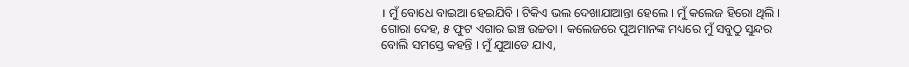। ମୁଁ ବୋଧେ ବାଇଆ ହେଇଯିବି । ଟିକିଏ ଭଲ ଦେଖାଯାଆନ୍ତା ହେଲେ । ମୁଁ କଲେଜ ହିରୋ ଥିଲି । ଗୋରା ଦେହ, ୫ ଫୁଟ ଏଗାର ଇଞ୍ଚ ଉଚ୍ଚତା । କଲେଜରେ ପୁଅମାନଙ୍କ ମଧ୍ୟରେ ମୁଁ ସବୁଠୁ ସୁନ୍ଦର ବୋଲି ସମସ୍ତେ କହନ୍ତି । ମୁଁ ଯୁଆଡେ ଯାଏ,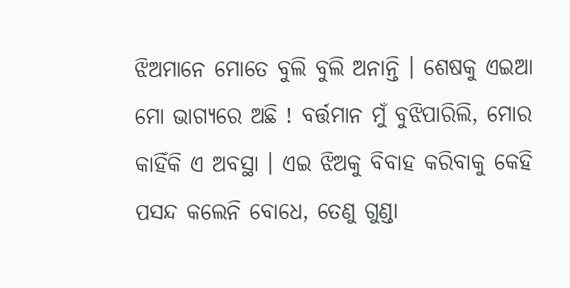ଝିଅମାନେ ମୋତେ ବୁଲି ବୁଲି ଅନାନ୍ତି । ଶେଷକୁ ଏଇଆ ମୋ ଭାଗ୍ୟରେ ଅଛି ! ବର୍ତ୍ତମାନ ମୁଁ ବୁଝିପାରିଲି, ମୋର କାହିଁକି ଏ ଅବସ୍ଥା । ଏଇ ଝିଅକୁ ବିବାହ କରିବାକୁ କେହି ପସନ୍ଦ କଲେନି ବୋଧେ, ତେଣୁ ଗୁଣ୍ଡା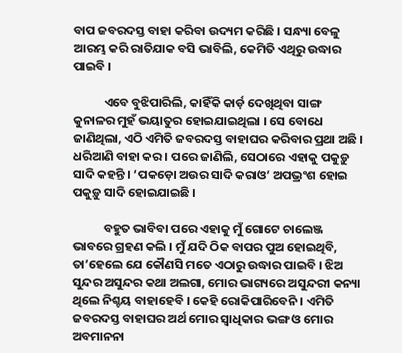ବାପ ଜବରଦସ୍ତ ବାହା କରିବା ଉଦ୍ୟମ କରିଛି । ସନ୍ଧ୍ୟା ବେଳୁ ଆରମ୍ଭ କରି ରାତିଯାକ ବସି ଭାବିଲି, କେମିତି ଏଥିରୁ ଉଦ୍ଧାର ପାଇବି ।

           ଏବେ ବୁଝିପାରିଲି, କାହିଁକି କାର୍ଡ଼ ଦେଖିଥିବା ସାଙ୍ଗ କୁନାଳର ମୁହଁ ଭୟାତୁର ହୋଇଯାଇଥିଲା । ସେ ବୋଧେ ଜାଣିଥିଲା, ଏଠି ଏମିତି ଜବରଦସ୍ତ ବାହାଘର କରିବାର ପ୍ରଥା ଅଛି । ଧରିଆଣି ବାହା କର । ପରେ ଜାଣିଲି, ସେଠାରେ ଏହାକୁ ପକୁଡ଼ୁ ସାଦି କହନ୍ତି । ‘ପକଡ଼ୋ ଅଉର ସାଦି କରାଓ’ ଅପଭ୍ରଂଶ ହୋଇ ପକୁଡ଼ୁ ସାଦି ହୋଇଯାଇଛି ।

           ବହୁତ ଭାବିବା ପରେ ଏହାକୁ ମୁଁ ଗୋଟେ ଚାଲେଞ୍ଜ ଭାବରେ ଗ୍ରହଣ କଲି । ମୁଁ ଯଦି ଠିକ ବାପର ପୁଅ ହୋଇଥିବି, ତା’ହେଲେ ଯେ କୌଣସି ମତେ ଏଠାରୁ ଉଦ୍ଧାର ପାଇବି । ଝିଅ ସୁନ୍ଦର ଅସୁନ୍ଦର କଥା ଅଲଗା, ମୋର ଭାଗ୍ୟରେ ଅସୁନ୍ଦରୀ କନ୍ୟା ଥିଲେ ନିଶ୍ଚୟ ବାହାହେବି । କେହି ରୋକିପାରିବେନି । ଏମିତି ଜବରଦସ୍ତ ବାହାଘର ଅର୍ଥ ମୋର ସ୍ଵାଧିକାର ଭଙ୍ଗ ଓ ମୋର ଅବମାନନା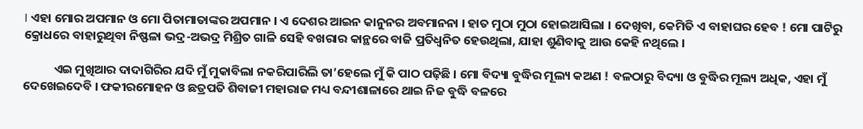। ଏହା ମୋର ଅପମାନ ଓ ମୋ ପିତାମାତାଙ୍କର ଅପମାନ । ଏ ଦେଶର ଆଇନ କାନୁନର ଅବମାନନା । ହାତ ମୁଠା ମୁଠା ହୋଇଆସିଲା । ଦେଖିବା, କେମିତି ଏ ବାହାଘର ହେବ ! ମୋ ପାଟିରୁ କ୍ରୋଧରେ ବାହାରୁଥିବା ନିଷ୍ଫଳା ଭଦ୍ର-ଅଭଦ୍ର ମିଶ୍ରିତ ଗାଳି ସେହି ବଖରାର କାନ୍ଥରେ ବାଜି ପ୍ରତିଧ୍ଵନିତ ହେଉଥିଲା, ଯାହା ଶୁଣିବାକୁ ଆଉ କେହି ନଥିଲେ ।

           ଏଇ ମୁଖିଆର ଦାଦାଗିରିର ଯଦି ମୁଁ ମୁକାବିଲା ନକରିପାରିଲି ତା’ହେଲେ ମୁଁ କି ପାଠ ପଢ଼ିଛି । ମୋ ବିଦ୍ୟା ବୁଦ୍ଧିର ମୂଲ୍ୟ କଅଣ ! ବଳଠାରୁ ବିଦ୍ୟା ଓ ବୁଦ୍ଧିର ମୂଲ୍ୟ ଅଧିକ, ଏହା ମୁଁ ଦେଖେଇଦେବି । ଫକୀରମୋହନ ଓ ଛତ୍ରପତି ଶିବାଜୀ ମହାରାଜ ମଧ୍ୟ ବନ୍ଦୀଶାଳାରେ ଥାଇ ନିଜ ବୁଦ୍ଧି ବଳରେ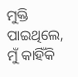ମୁକ୍ତି ପାଇଥିଲେ, ମୁଁ କାହିଁକି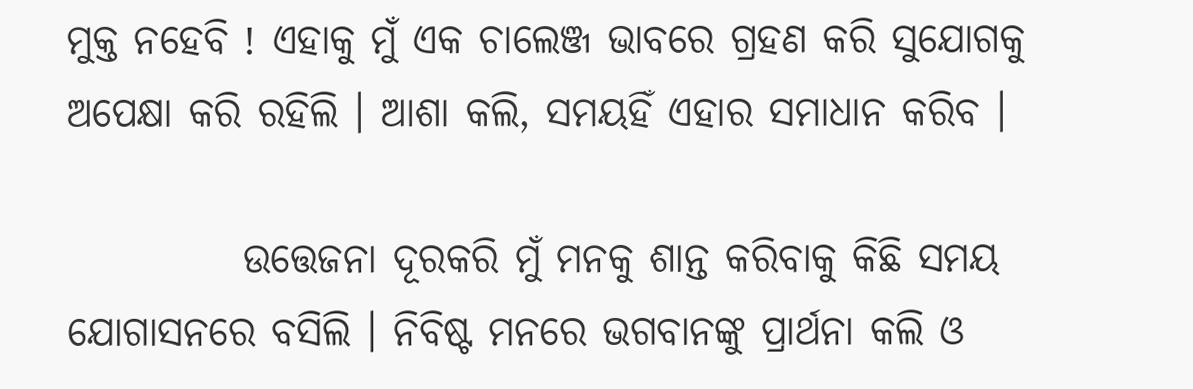ମୁକ୍ତ ନହେବି ! ଏହାକୁ ମୁଁ ଏକ ଚାଲେଞ୍ଜ ଭାବରେ ଗ୍ରହଣ କରି ସୁଯୋଗକୁ ଅପେକ୍ଷା କରି ରହିଲି । ଆଶା କଲି, ସମୟହିଁ ଏହାର ସମାଧାନ କରିବ ।

           ଉତ୍ତେଜନା ଦୂରକରି ମୁଁ ମନକୁ ଶାନ୍ତ କରିବାକୁ କିଛି ସମୟ ଯୋଗାସନରେ ବସିଲି । ନିବିଷ୍ଟ ମନରେ ଭଗବାନଙ୍କୁ ପ୍ରାର୍ଥନା କଲି ଓ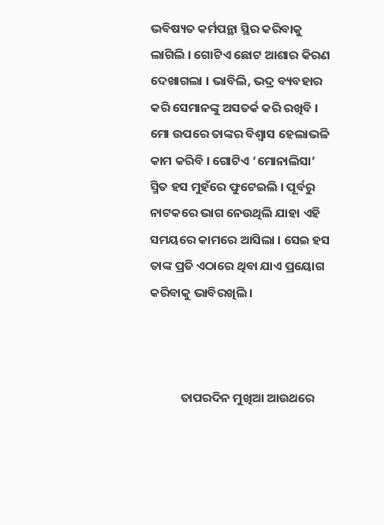ଭବିଷ୍ୟତ କର୍ମପନ୍ଥା ସ୍ଥିର କରିବାକୁ ଲାଗିଲି । ଗୋଟିଏ ଛୋଟ ଆଶାର କିରଣ ଦେଖାଗଲା । ଭାବିଲି, ଭଦ୍ର ବ୍ୟବହାର କରି ସେମାନଙ୍କୁ ଅସତର୍କ କରି ରଖିବି । ମୋ ଉପରେ ତାଙ୍କର ବିଶ୍ଵାସ ହେଲାଭଳି କାମ କରିବି । ଗୋଟିଏ ‘ମୋନାଲିସା’ ସ୍ମିତ ହସ ମୁହଁରେ ଫୁଟେଇଲି । ପୂର୍ବରୁ ନାଟକରେ ଭାଗ ନେଉଥିଲି ଯାହା ଏହି ସମୟରେ କାମରେ ଆସିଲା । ସେଇ ହସ ତାଙ୍କ ପ୍ରତି ଏଠାରେ ଥିବା ଯାଏ ପ୍ରୟୋଗ କରିବାକୁ ଭାବିରଖିଲି ।



           ତାପରଦିନ ମୁଖିଆ ଆଉଥରେ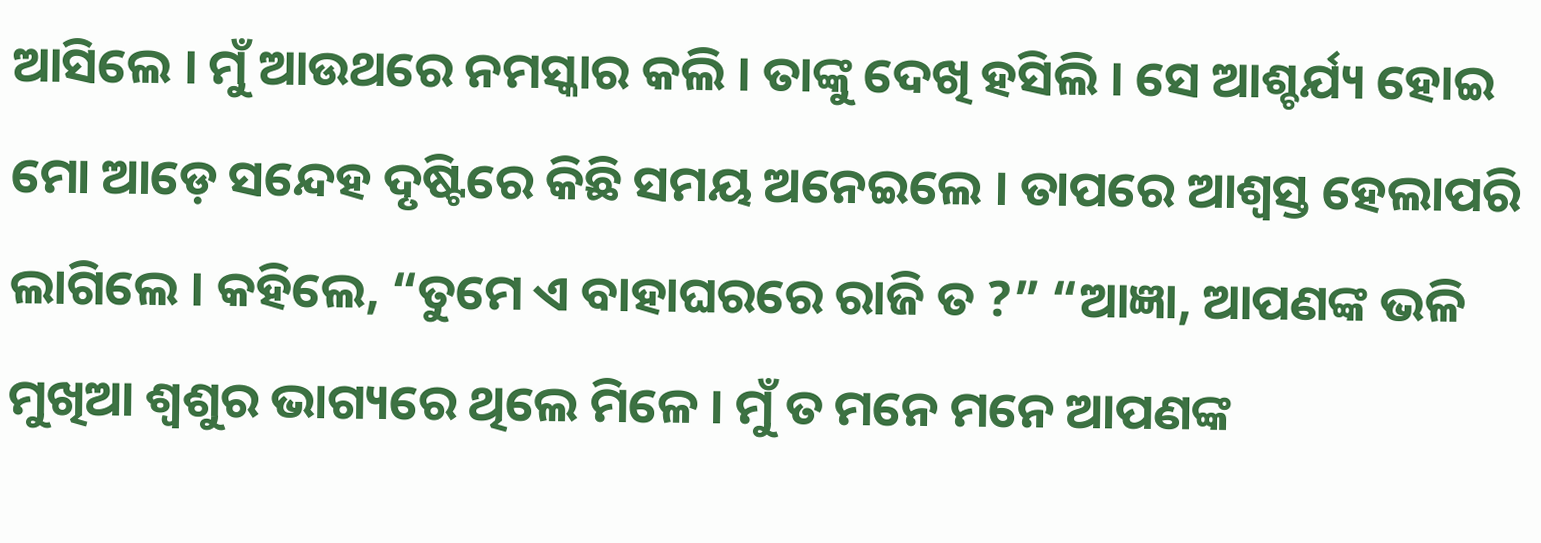ଆସିଲେ । ମୁଁ ଆଉଥରେ ନମସ୍କାର କଲି । ତାଙ୍କୁ ଦେଖି ହସିଲି । ସେ ଆଶ୍ଚର୍ଯ୍ୟ ହୋଇ ମୋ ଆଡ଼େ ସନ୍ଦେହ ଦୃଷ୍ଟିରେ କିଛି ସମୟ ଅନେଇଲେ । ତାପରେ ଆଶ୍ଵସ୍ତ ହେଲାପରି ଲାଗିଲେ । କହିଲେ, “ତୁମେ ଏ ବାହାଘରରେ ରାଜି ତ ?” “ଆଜ୍ଞା, ଆପଣଙ୍କ ଭଳି ମୁଖିଆ ଶ୍ଵଶୁର ଭାଗ୍ୟରେ ଥିଲେ ମିଳେ । ମୁଁ ତ ମନେ ମନେ ଆପଣଙ୍କ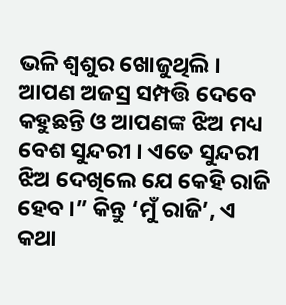ଭଳି ଶ୍ଵଶୁର ଖୋଜୁଥିଲି । ଆପଣ ଅଜସ୍ର ସମ୍ପତ୍ତି ଦେବେ କହୁଛନ୍ତି ଓ ଆପଣଙ୍କ ଝିଅ ମଧ୍ୟ ବେଶ ସୁନ୍ଦରୀ । ଏତେ ସୁନ୍ଦରୀ ଝିଅ ଦେଖିଲେ ଯେ କେହି ରାଜି ହେବ ।” କିନ୍ତୁ ‘ମୁଁ ରାଜି’, ଏ କଥା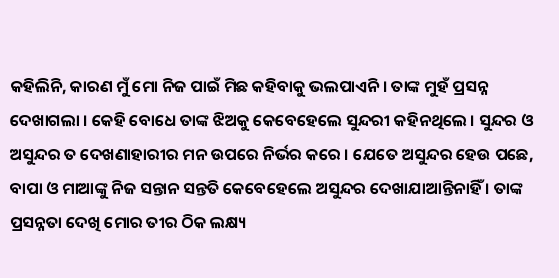କହିଲିନି, କାରଣ ମୁଁ ମୋ ନିଜ ପାଇଁ ମିଛ କହିବାକୁ ଭଲପାଏନି । ତାଙ୍କ ମୁହଁ ପ୍ରସନ୍ନ ଦେଖାଗଲା । କେହି ବୋଧେ ତାଙ୍କ ଝିଅକୁ କେବେହେଲେ ସୁନ୍ଦରୀ କହିନଥିଲେ । ସୁନ୍ଦର ଓ ଅସୁନ୍ଦର ତ ଦେଖଣାହାରୀର ମନ ଉପରେ ନିର୍ଭର କରେ । ଯେତେ ଅସୁନ୍ଦର ହେଉ ପଛେ, ବାପା ଓ ମାଆଙ୍କୁ ନିଜ ସନ୍ତାନ ସନ୍ତତି କେବେହେଲେ ଅସୁନ୍ଦର ଦେଖାଯାଆନ୍ତିନାହିଁ । ତାଙ୍କ ପ୍ରସନ୍ନତା ଦେଖି ମୋର ତୀର ଠିକ ଲକ୍ଷ୍ୟ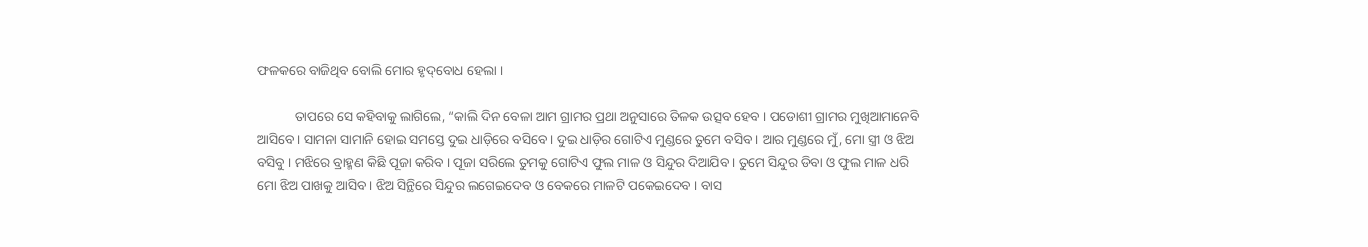ଫଳକରେ ବାଜିଥିବ ବୋଲି ମୋର ହୃଦ୍‌ବୋଧ ହେଲା ।

           ତାପରେ ସେ କହିବାକୁ ଲାଗିଲେ, “କାଲି ଦିନ ବେଳା ଆମ ଗ୍ରାମର ପ୍ରଥା ଅନୁସାରେ ତିଳକ ଉତ୍ସବ ହେବ । ପଡୋଶୀ ଗ୍ରାମର ମୁଖିଆମାନେବି ଆସିବେ । ସାମନା ସାମାନି ହୋଇ ସମସ୍ତେ ଦୁଇ ଧାଡ଼ିରେ ବସିବେ । ଦୁଇ ଧାଡ଼ିର ଗୋଟିଏ ମୁଣ୍ଡରେ ତୁମେ ବସିବ । ଆର ମୁଣ୍ଡରେ ମୁଁ, ମୋ ସ୍ତ୍ରୀ ଓ ଝିଅ ବସିବୁ । ମଝିରେ ବ୍ରାହ୍ମଣ କିଛି ପୂଜା କରିବ । ପୂଜା ସରିଲେ ତୁମକୁ ଗୋଟିଏ ଫୁଲ ମାଳ ଓ ସିନ୍ଦୁର ଦିଆଯିବ । ତୁମେ ସିନ୍ଦୁର ଡିବା ଓ ଫୁଲ ମାଳ ଧରି ମୋ ଝିଅ ପାଖକୁ ଆସିବ । ଝିଅ ସିନ୍ଥିରେ ସିନ୍ଦୁର ଲଗେଇଦେବ ଓ ବେକରେ ମାଳଟି ପକେଇଦେବ । ବାସ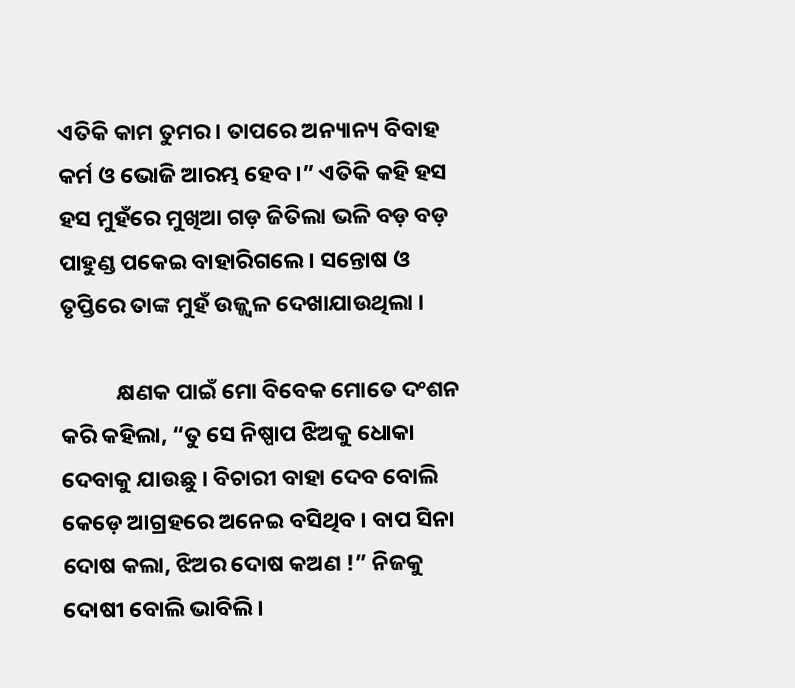ଏତିକି କାମ ତୁମର । ତାପରେ ଅନ୍ୟାନ୍ୟ ବିବାହ କର୍ମ ଓ ଭୋଜି ଆରମ୍ଭ ହେବ ।” ଏତିକି କହି ହସ ହସ ମୁହଁରେ ମୁଖିଆ ଗଡ଼ ଜିତିଲା ଭଳି ବଡ଼ ବଡ଼ ପାହୁଣ୍ଡ ପକେଇ ବାହାରିଗଲେ । ସନ୍ତୋଷ ଓ ତୃପ୍ତିରେ ତାଙ୍କ ମୁହଁ ଉଜ୍ଜ୍ଵଳ ଦେଖାଯାଉଥିଲା ।

           କ୍ଷଣକ ପାଇଁ ମୋ ବିବେକ ମୋତେ ଦଂଶନ କରି କହିଲା, “ତୁ ସେ ନିଷ୍ପାପ ଝିଅକୁ ଧୋକା ଦେବାକୁ ଯାଉଛୁ । ବିଚାରୀ ବାହା ଦେବ ବୋଲି କେଡ଼େ ଆଗ୍ରହରେ ଅନେଇ ବସିଥିବ । ବାପ ସିନା ଦୋଷ କଲା, ଝିଅର ଦୋଷ କଅଣ !” ନିଜକୁ ଦୋଷୀ ବୋଲି ଭାବିଲି ।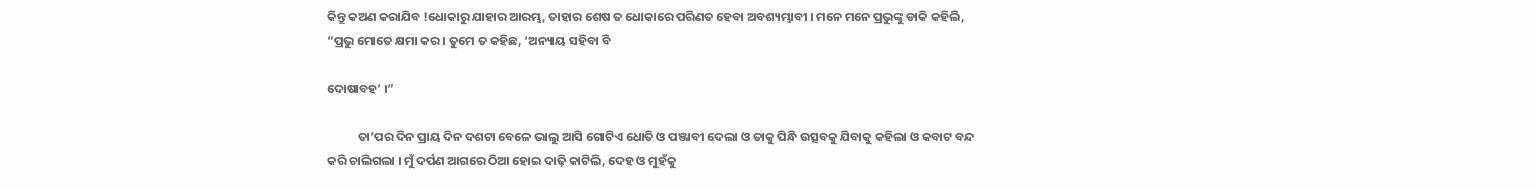କିନ୍ତୁ କଅଣ କରାଯିବ !ଧୋକାରୁ ଯାହାର ଆରମ୍ଭ, ତାହାର ଶେଷ ତ ଧୋକାରେ ପରିଣତ ହେବା ଅବଶ୍ୟମ୍ଭାବୀ । ମନେ ମନେ ପ୍ରଭୁଙ୍କୁ ଡାକି କହିଲି, “ପ୍ରଭୁ ମୋତେ କ୍ଷମା କର । ତୁମେ ତ କହିଛ, ‘ଅନ୍ୟାୟ ସହିବା ବି

ଦୋଷାବହ’ ।”

           ତା’ପର ଦିନ ପ୍ରାୟ ଦିନ ଦଶଟା ବେଳେ ଭାଲୁ ଆସି ଗୋଟିଏ ଧୋତି ଓ ପଞ୍ଜାବୀ ଦେଲା ଓ ତାକୁ ପିନ୍ଧି ଉତ୍ସବକୁ ଯିବାକୁ କହିଲା ଓ କବାଟ ବନ୍ଦ କରି ଚାଲିଗଲା । ମୁଁ ଦର୍ପଣ ଆଗରେ ଠିଆ ହୋଇ ଦାଢ଼ି କାଟିଲି, ଦେହ ଓ ମୁହଁକୁ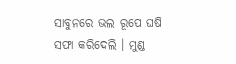ସାବୁନରେ ଭଲ ରୂପେ ଘଷି ସଫା କରିଦେଲି । ମୁଣ୍ଡ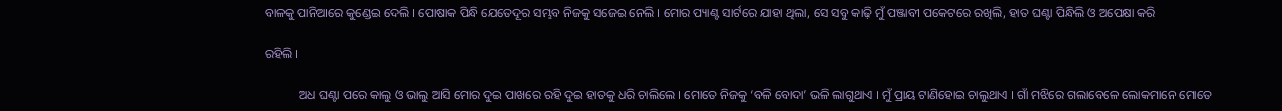ବାଳକୁ ପାନିଆରେ କୁଣ୍ଡେଇ ଦେଲି । ପୋଷାକ ପିନ୍ଧି ଯେତେଦୂର ସମ୍ଭବ ନିଜକୁ ସଜେଇ ନେଲି । ମୋର ପ୍ୟାଣ୍ଟ ସାର୍ଟରେ ଯାହା ଥିଲା, ସେ ସବୁ କାଢ଼ି ମୁଁ ପଞ୍ଜାବୀ ପକେଟରେ ରଖିଲି, ହାତ ଘଣ୍ଟା ପିନ୍ଧିଲି ଓ ଅପେକ୍ଷା କରି

ରହିଲି ।

           ଅଧ ଘଣ୍ଟା ପରେ କାଲୁ ଓ ଭାଲୁ ଆସି ମୋର ଦୁଇ ପାଖରେ ରହି ଦୁଇ ହାତକୁ ଧରି ଚାଲିଲେ । ମୋତେ ନିଜକୁ ‘ବଳି ବୋଦା’ ଭଳି ଲାଗୁଥାଏ । ମୁଁ ପ୍ରାୟ ଟାଣିହୋଇ ଚାଲୁଥାଏ । ଗାଁ ମଝିରେ ଗଲାବେଳେ ଲୋକମାନେ ମୋତେ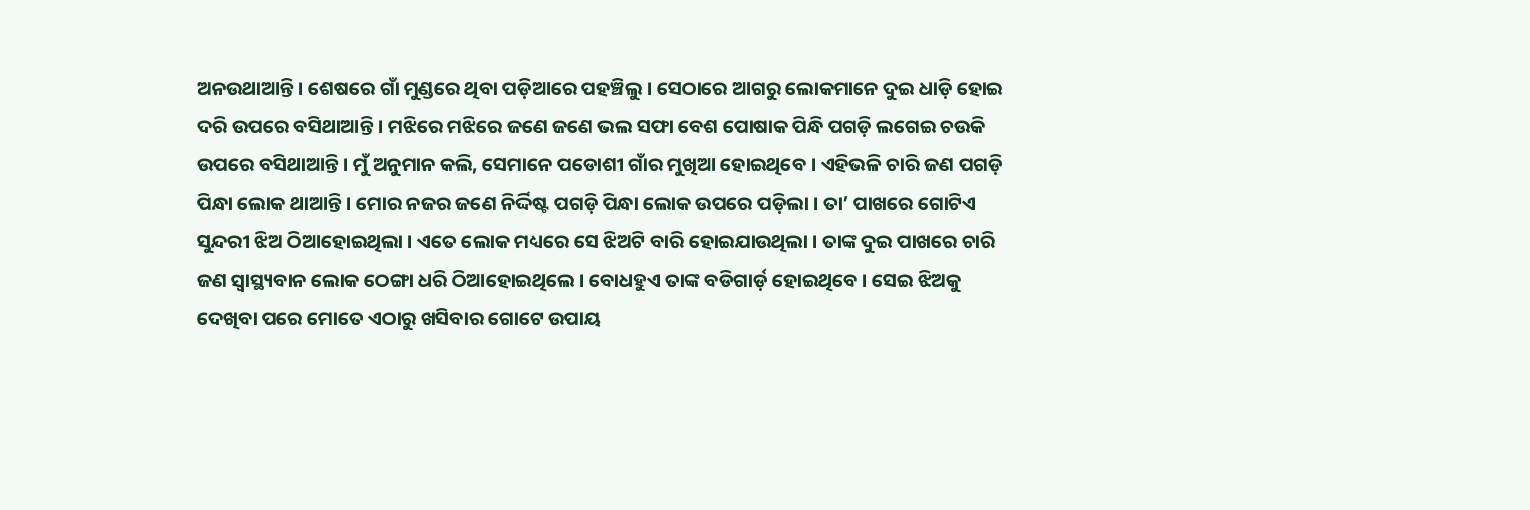ଅନଉଥାଆନ୍ତି । ଶେଷରେ ଗାଁ ମୁଣ୍ଡରେ ଥିବା ପଡ଼ିଆରେ ପହଞ୍ଚିଲୁ । ସେଠାରେ ଆଗରୁ ଲୋକମାନେ ଦୁଇ ଧାଡ଼ି ହୋଇ ଦରି ଉପରେ ବସିଥାଆନ୍ତି । ମଝିରେ ମଝିରେ ଜଣେ ଜଣେ ଭଲ ସଫା ବେଶ ପୋଷାକ ପିନ୍ଧି ପଗଡ଼ି ଲଗେଇ ଚଉକି ଉପରେ ବସିଥାଆନ୍ତି । ମୁଁ ଅନୁମାନ କଲି, ସେମାନେ ପଡୋଶୀ ଗାଁର ମୁଖିଆ ହୋଇଥିବେ । ଏହିଭଳି ଚାରି ଜଣ ପଗଡ଼ି ପିନ୍ଧା ଲୋକ ଥାଆନ୍ତି । ମୋର ନଜର ଜଣେ ନିର୍ଦ୍ଦିଷ୍ଟ ପଗଡ଼ି ପିନ୍ଧା ଲୋକ ଉପରେ ପଡ଼ିଲା । ତା’ ପାଖରେ ଗୋଟିଏ ସୁନ୍ଦରୀ ଝିଅ ଠିଆହୋଇଥିଲା । ଏତେ ଲୋକ ମଧ୍ୟରେ ସେ ଝିଅଟି ବାରି ହୋଇଯାଉଥିଲା । ତାଙ୍କ ଦୁଇ ପାଖରେ ଚାରି ଜଣ ସ୍ୱାସ୍ଥ୍ୟବାନ ଲୋକ ଠେଙ୍ଗା ଧରି ଠିଆହୋଇଥିଲେ । ବୋଧହୁଏ ତାଙ୍କ ବଡିଗାର୍ଡ଼ ହୋଇଥିବେ । ସେଇ ଝିଅକୁ ଦେଖିବା ପରେ ମୋତେ ଏଠାରୁ ଖସିବାର ଗୋଟେ ଉପାୟ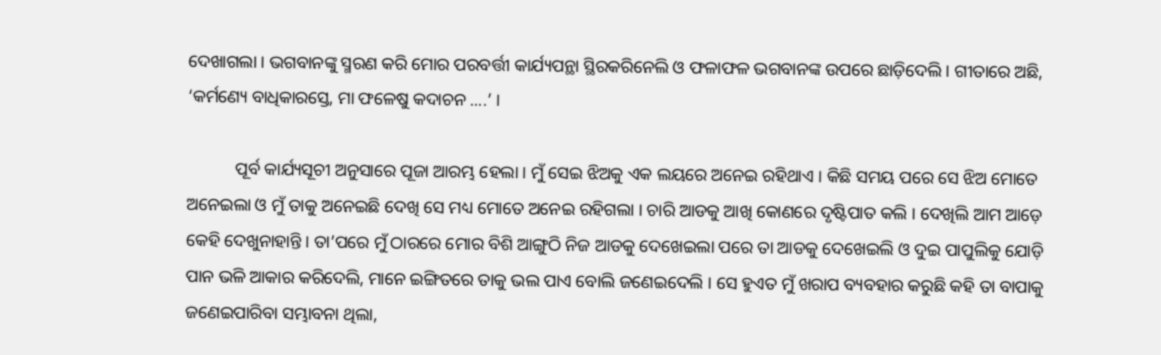ଦେଖାଗଲା । ଭଗବାନଙ୍କୁ ସ୍ମରଣ କରି ମୋର ପରବର୍ତ୍ତୀ କାର୍ଯ୍ୟପନ୍ଥା ସ୍ଥିରକରିନେଲି ଓ ଫଳାଫଳ ଭଗବାନଙ୍କ ଉପରେ ଛାଡ଼ିଦେଲି । ଗୀତାରେ ଅଛି, ‘କର୍ମଣ୍ୟେ ବାଧିକାରସ୍ତେ, ମା ଫଳେଷୁ କଦାଚନ ....’ ।

           ପୂର୍ବ କାର୍ଯ୍ୟସୂଚୀ ଅନୁସାରେ ପୂଜା ଆରମ୍ଭ ହେଲା । ମୁଁ ସେଇ ଝିଅକୁ ଏକ ଲୟରେ ଅନେଇ ରହିଥାଏ । କିଛି ସମୟ ପରେ ସେ ଝିଅ ମୋତେ ଅନେଇଲା ଓ ମୁଁ ତାକୁ ଅନେଇଛି ଦେଖି ସେ ମଧ୍ୟ ମୋତେ ଅନେଇ ରହିଗଲା । ଚାରି ଆଡକୁ ଆଖି କୋଣରେ ଦୃଷ୍ଟିପାତ କଲି । ଦେଖିଲି ଆମ ଆଡ଼େ କେହି ଦେଖୁନାହାନ୍ତି । ତା’ପରେ ମୁଁ ଠାରରେ ମୋର ବିଶି ଆଙ୍ଗୁଠି ନିଜ ଆଡକୁ ଦେଖେଇଲା ପରେ ତା ଆଡକୁ ଦେଖେଇଲି ଓ ଦୁଇ ପାପୁଲିକୁ ଯୋଡ଼ି ପାନ ଭଳି ଆକାର କରିଦେଲି, ମାନେ ଇଙ୍ଗିତରେ ତାକୁ ଭଲ ପାଏ ବୋଲି ଜଣେଇଦେଲି । ସେ ହୁଏତ ମୁଁ ଖରାପ ବ୍ୟବହାର କରୁଛି କହି ତା ବାପାକୁ ଜଣେଇପାରିବା ସମ୍ଭାବନା ଥିଲା,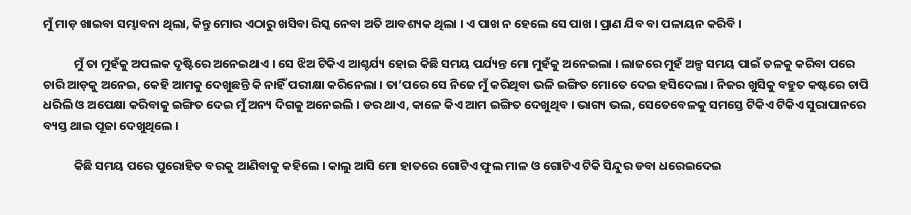ମୁଁ ମାଡ଼ ଖାଇବା ସମ୍ଭାବନା ଥିଲା, କିନ୍ତୁ ମୋର ଏଠାରୁ ଖସିବା ରିସ୍କ ନେବା ଅତି ଆବଶ୍ୟକ ଥିଲା । ଏ ପାଖ ନ ହେଲେ ସେ ପାଖ । ପ୍ରାଣ ଯିବ ବା ପଳାୟନ କରିବି ।

           ମୁଁ ତା ମୁହଁକୁ ଅପଲକ ଦୃଷ୍ଟିରେ ଅନେଇଥାଏ । ସେ ଝିଅ ଟିକିଏ ଆଶ୍ଚର୍ଯ୍ୟ ହୋଇ କିଛି ସମୟ ପର୍ଯ୍ୟନ୍ତ ମୋ ମୁହଁକୁ ଅନେଇଲା । ଲାଜରେ ମୁହଁ ଅଳ୍ପ ସମୟ ପାଇଁ ତଳକୁ କରିବା ପରେ ଚାରି ଆଡ଼କୁ ଅନେଇ, କେହି ଆମକୁ ଦେଖୁଛନ୍ତି କି ନାହିଁ ପରୀକ୍ଷା କରିନେଲା । ତା’ପରେ ସେ ନିଜେ ମୁଁ କରିଥିବା ଭଳି ଇଙ୍ଗିତ ମୋତେ ଦେଇ ହସିଦେଲା । ନିଜର ଖୁସିକୁ ବହୁତ କଷ୍ଟରେ ଚାପି ଧରିଲି ଓ ଅପେକ୍ଷା କରିବାକୁ ଇଙ୍ଗିତ ଦେଇ ମୁଁ ଅନ୍ୟ ଦିଗକୁ ଅନେଇଲି । ଡର ଥାଏ, କାଳେ କିଏ ଆମ ଇଙ୍ଗିତ ଦେଖୁଥିବ । ଭାଗ୍ୟ ଭଲ, ସେତେବେଳକୁ ସମସ୍ତେ ଟିକିଏ ଟିକିଏ ସୁରାପାନରେ ବ୍ୟସ୍ତ ଥାଇ ପୂଜା ଦେଖୁଥିଲେ ।

           କିଛି ସମୟ ପରେ ପୁରୋହିତ ବରକୁ ଆଣିବାକୁ କହିଲେ । କାଲୁ ଆସି ମୋ ହାତରେ ଗୋଟିଏ ଫୁଲ ମାଳ ଓ ଗୋଟିଏ ଟିକି ସିନ୍ଦୁର ଡବା ଧରେଇଦେଇ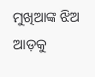ମୁଖିଆଙ୍କ ଝିଅ ଆଡ଼କୁ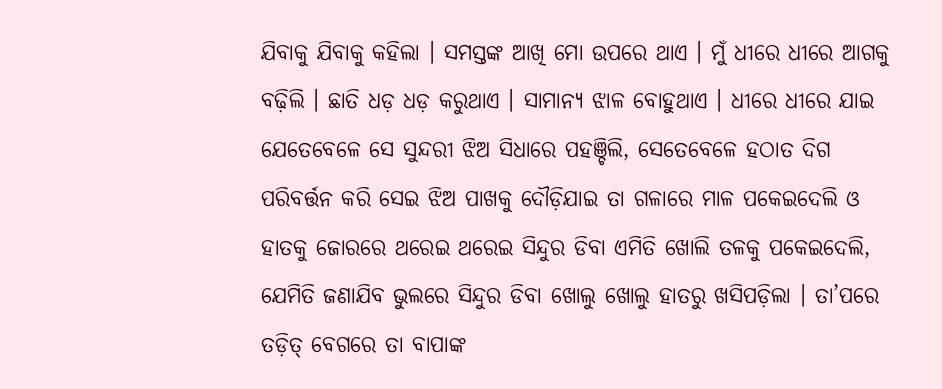ଯିବାକୁ ଯିବାକୁ କହିଲା । ସମସ୍ତଙ୍କ ଆଖି ମୋ ଉପରେ ଥାଏ । ମୁଁ ଧୀରେ ଧୀରେ ଆଗକୁ ବଢ଼ିଲି । ଛାତି ଧଡ଼ ଧଡ଼ କରୁଥାଏ । ସାମାନ୍ୟ ଝାଳ ବୋହୁଥାଏ । ଧୀରେ ଧୀରେ ଯାଇ ଯେତେବେଳେ ସେ ସୁନ୍ଦରୀ ଝିଅ ସିଧାରେ ପହଞ୍ଚିଲି, ସେତେବେଳେ ହଠାତ ଦିଗ ପରିବର୍ତ୍ତନ କରି ସେଇ ଝିଅ ପାଖକୁ ଦୌଡ଼ିଯାଇ ତା ଗଳାରେ ମାଳ ପକେଇଦେଲି ଓ ହାତକୁ ଜୋରରେ ଥରେଇ ଥରେଇ ସିନ୍ଦୁର ଡିବା ଏମିତି ଖୋଲି ତଳକୁ ପକେଇଦେଲି, ଯେମିତି ଜଣାଯିବ ଭୁଲରେ ସିନ୍ଦୁର ଡିବା ଖୋଲୁ ଖୋଲୁ ହାତରୁ ଖସିପଡ଼ିଲା । ତା’ପରେ ତଡ଼ିତ୍ ବେଗରେ ତା ବାପାଙ୍କ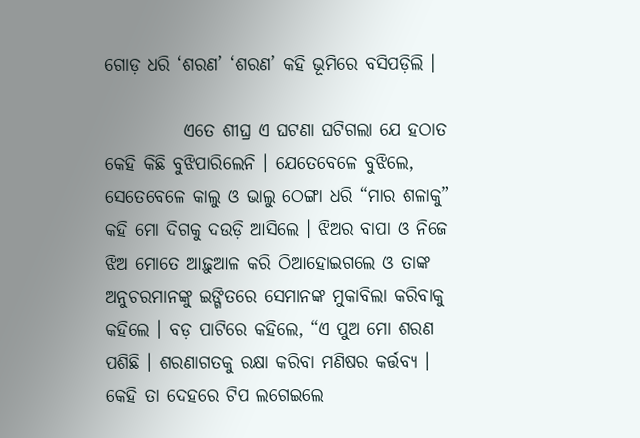ଗୋଡ଼ ଧରି ‘ଶରଣ’ ‘ଶରଣ’ କହି ଭୂମିରେ ବସିପଡ଼ିଲି ।

           ଏତେ ଶୀଘ୍ର ଏ ଘଟଣା ଘଟିଗଲା ଯେ ହଠାତ କେହି କିଛି ବୁଝିପାରିଲେନି । ଯେତେବେଳେ ବୁଝିଲେ, ସେତେବେଳେ କାଲୁ ଓ ଭାଲୁ ଠେଙ୍ଗା ଧରି “ମାର ଶଳାକୁ” କହି ମୋ ଦିଗକୁ ଦଉଡ଼ି ଆସିଲେ । ଝିଅର ବାପା ଓ ନିଜେ ଝିଅ ମୋତେ ଆଢ଼ୁଆଳ କରି ଠିଆହୋଇଗଲେ ଓ ତାଙ୍କ ଅନୁଚରମାନଙ୍କୁ ଇଙ୍ଗିତରେ ସେମାନଙ୍କ ମୁକାବିଲା କରିବାକୁ କହିଲେ । ବଡ଼ ପାଟିରେ କହିଲେ, “ଏ ପୁଅ ମୋ ଶରଣ ପଶିଛି । ଶରଣାଗତକୁ ରକ୍ଷା କରିବା ମଣିଷର କର୍ତ୍ତବ୍ୟ । କେହି ତା ଦେହରେ ଟିପ ଲଗେଇଲେ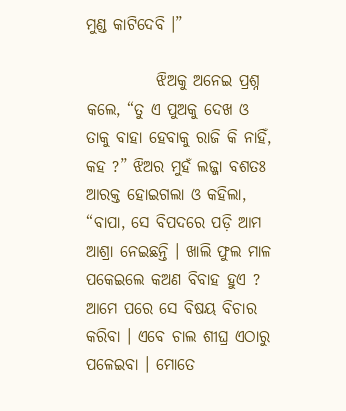ମୁଣ୍ଡ କାଟିଦେବି ।”

           ଝିଅକୁ ଅନେଇ ପ୍ରଶ୍ନ କଲେ, “ତୁ ଏ ପୁଅକୁ ଦେଖ ଓ ତାକୁ ବାହା ହେବାକୁ ରାଜି କି ନାହିଁ, କହ ?” ଝିଅର ମୁହଁ ଲଜ୍ଜା ବଶତଃ ଆରକ୍ତ ହୋଇଗଲା ଓ କହିଲା, “ବାପା, ସେ ବିପଦରେ ପଡ଼ି ଆମ ଆଶ୍ରା ନେଇଛନ୍ତି । ଖାଲି ଫୁଲ ମାଳ ପକେଇଲେ କଅଣ ବିବାହ ହୁଏ ? ଆମେ ପରେ ସେ ବିଷୟ ବିଚାର କରିବା । ଏବେ ଚାଲ ଶୀଘ୍ର ଏଠାରୁ ପଳେଇବା । ମୋତେ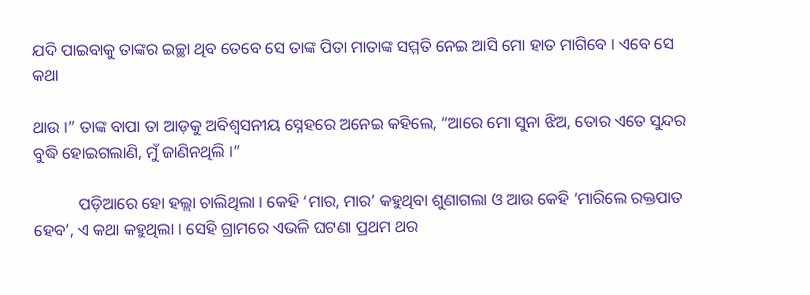ଯଦି ପାଇବାକୁ ତାଙ୍କର ଇଚ୍ଛା ଥିବ ତେବେ ସେ ତାଙ୍କ ପିତା ମାତାଙ୍କ ସମ୍ମତି ନେଇ ଆସି ମୋ ହାତ ମାଗିବେ । ଏବେ ସେ କଥା

ଥାଉ ।” ତାଙ୍କ ବାପା ତା ଆଡ଼କୁ ଅବିଶ୍ଵସନୀୟ ସ୍ନେହରେ ଅନେଇ କହିଲେ, “ଆରେ ମୋ ସୁନା ଝିଅ, ତୋର ଏତେ ସୁନ୍ଦର ବୁଦ୍ଧି ହୋଇଗଲାଣି, ମୁଁ ଜାଣିନଥିଲି ।”

           ପଡ଼ିଆରେ ହୋ ହଲ୍ଲା ଚାଲିଥିଲା । କେହି ‘ମାର, ମାର’ କହୁଥିବା ଶୁଣାଗଲା ଓ ଆଉ କେହି ‘ମାରିଲେ ରକ୍ତପାତ ହେବ’, ଏ କଥା କହୁଥିଲା । ସେହି ଗ୍ରାମରେ ଏଭଳି ଘଟଣା ପ୍ରଥମ ଥର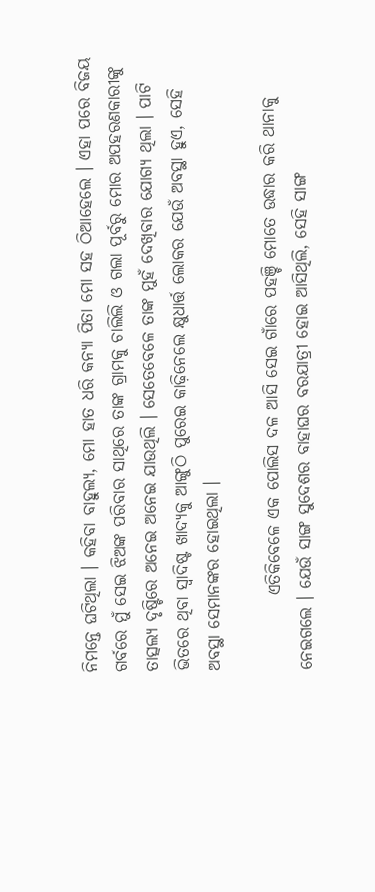ନିମନ୍ତେ ଘଟିଥିଲା । କହିବା ବାହୁଲ୍ୟ, ମୋ ହାତ ଧରି କନ୍ୟା ପିତା ମୋ ସହ ଠିଆହେଲେ । ଏହା ପରେ ବିଜୟ ଗର୍ବରେ ମୁଁ ସେଇ ଝିଅଙ୍କ ପରିବାର ସାଥିରେ ତାଙ୍କ ଗ୍ରାମକୁ ଚାଲିଲି ଓ ଗଲା ପୂର୍ବରୁ ମୋର ଅପହରଣକାରୀଙ୍କୁ ତାତ୍ସଲ୍ୟ ଦୃଷ୍ଟିରେ ଅନେଇ ଅନେଇ ଯାଉଥିଲି । ସେତେବେଳେ ତାଙ୍କ ମୁହଁ ଦେଖିବାର ଯୋଗ୍ୟ ଥିଲା । ପାଟି ଭିତରେ ଥିବା ସ୍ଵାଦିଷ୍ଟ ଖାଦ୍ୟକୁ ଆଙ୍ଗୁଠି ପୁରେଇ କାଢ଼ିନେଲେ କ୍ଷୁଧାର୍ତ୍ତ ଲୋକର ଯେଉଁ ଅବସ୍ଥା ହୁଏ, ସେହି ଅବସ୍ଥା ସେମାନଙ୍କର ହୋଇଥିଲା ।

           ଏତିକିବେଳେ ଏକ ପୋଲିସ ଦଳ ଆସି ସେଇ ଗାଁରେ ପହଞ୍ଚି ମୋତେ ଉଦ୍ଧାର କରି ଥାନାକୁ ନେଇଗଲେ । ଯେଉଁ ସାଙ୍ଗ ସୁଦେଶର ବାହାଘର ବରଯାତ୍ରୀ ହୋଇ ଆସିଥିଲି, ସେହି ସାଙ୍ଗ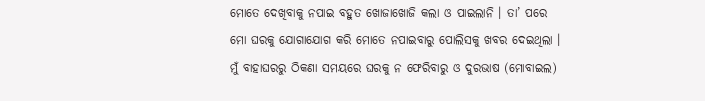ମୋତେ ଦେଖିବାକୁ ନପାଇ ବହୁତ ଖୋଜାଖୋଜି କଲା ଓ ପାଇଲାନି । ତା’ ପରେ ମୋ ଘରକୁ ଯୋଗାଯୋଗ କରି ମୋତେ ନପାଇବାରୁ ପୋଲିସକୁ ଖବର ଦେଇଥିଲା । ମୁଁ ବାହାଘରରୁ ଠିକଣା ସମୟରେ ଘରକୁ ନ ଫେରିବାରୁ ଓ ଦୁରଭାଷ (ମୋବାଇଲ)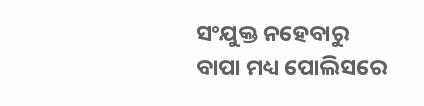ସଂଯୁକ୍ତ ନହେବାରୁ ବାପା ମଧ୍ୟ ପୋଲିସରେ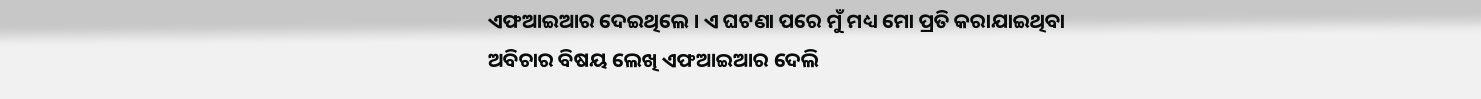ଏଫଆଇଆର ଦେଇଥିଲେ । ଏ ଘଟଣା ପରେ ମୁଁ ମଧ୍ୟ ମୋ ପ୍ରତି କରାଯାଇଥିବା ଅବିଚାର ବିଷୟ ଲେଖି ଏଫଆଇଆର ଦେଲି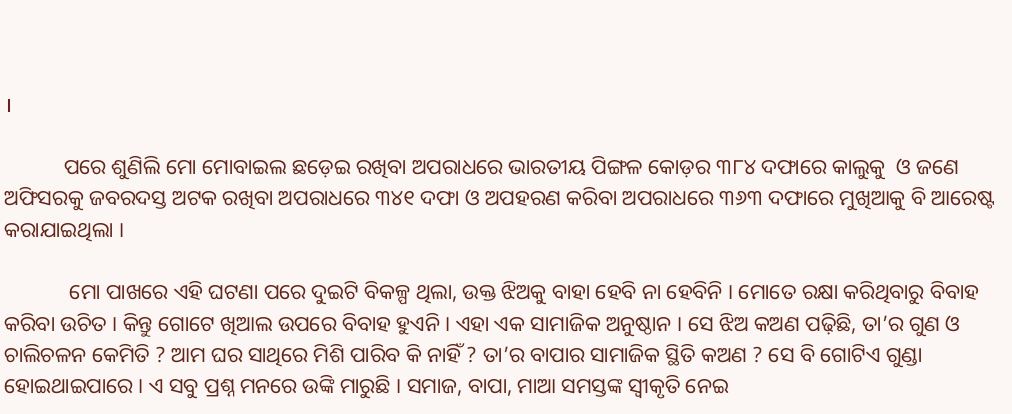।

           ପରେ ଶୁଣିଲି ମୋ ମୋବାଇଲ ଛଡ଼େଇ ରଖିବା ଅପରାଧରେ ଭାରତୀୟ ପିଙ୍ଗଳ କୋଡ଼ର ୩୮୪ ଦଫାରେ କାଲୁକୁ  ଓ ଜଣେ ଅଫିସରକୁ ଜବରଦସ୍ତ ଅଟକ ରଖିବା ଅପରାଧରେ ୩୪୧ ଦଫା ଓ ଅପହରଣ କରିବା ଅପରାଧରେ ୩୬୩ ଦଫାରେ ମୁଖିଆକୁ ବି ଆରେଷ୍ଟ କରାଯାଇଥିଲା ।

            ମୋ ପାଖରେ ଏହି ଘଟଣା ପରେ ଦୁଇଟି ବିକଳ୍ପ ଥିଲା, ଉକ୍ତ ଝିଅକୁ ବାହା ହେବି ନା ହେବିନି । ମୋତେ ରକ୍ଷା କରିଥିବାରୁ ବିବାହ କରିବା ଉଚିତ । କିନ୍ତୁ ଗୋଟେ ଖିଆଲ ଉପରେ ବିବାହ ହୁଏନି । ଏହା ଏକ ସାମାଜିକ ଅନୁଷ୍ଠାନ । ସେ ଝିଅ କଅଣ ପଢ଼ିଛି, ତା’ର ଗୁଣ ଓ ଚାଲିଚଳନ କେମିତି ? ଆମ ଘର ସାଥିରେ ମିଶି ପାରିବ କି ନାହିଁ ? ତା’ର ବାପାର ସାମାଜିକ ସ୍ଥିତି କଅଣ ? ସେ ବି ଗୋଟିଏ ଗୁଣ୍ଡା ହୋଇଥାଇପାରେ । ଏ ସବୁ ପ୍ରଶ୍ନ ମନରେ ଉଙ୍କି ମାରୁଛି । ସମାଜ, ବାପା, ମାଆ ସମସ୍ତଙ୍କ ସ୍ଵୀକୃତି ନେଇ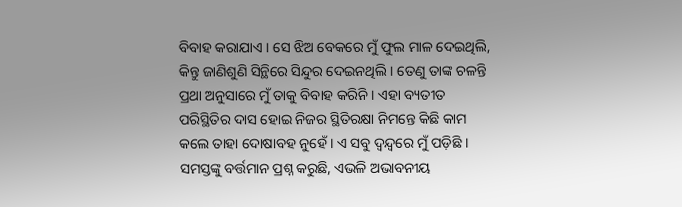ବିବାହ କରାଯାଏ । ସେ ଝିଅ ବେକରେ ମୁଁ ଫୁଲ ମାଳ ଦେଇଥିଲି, କିନ୍ତୁ ଜାଣିଶୁଣି ସିନ୍ଥିରେ ସିନ୍ଦୁର ଦେଇନଥିଲି । ତେଣୁ ତାଙ୍କ ଚଳନ୍ତି ପ୍ରଥା ଅନୁସାରେ ମୁଁ ତାକୁ ବିବାହ କରିନି । ଏହା ବ୍ୟତୀତ ପରିସ୍ଥିତିର ଦାସ ହୋଇ ନିଜର ସ୍ଥିତିରକ୍ଷା ନିମନ୍ତେ କିଛି କାମ କଲେ ତାହା ଦୋଷାବହ ନୁହେଁ । ଏ ସବୁ ଦ୍ଵନ୍ଦ୍ଵରେ ମୁଁ ପଡ଼ିଛି । ସମସ୍ତଙ୍କୁ ବର୍ତ୍ତମାନ ପ୍ରଶ୍ନ କରୁଛି, ଏଭଳି ଅଭାବନୀୟ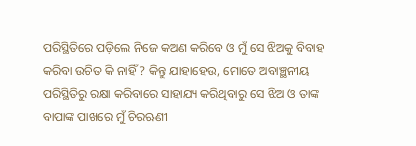ପରିସ୍ଥିତିରେ ପଡ଼ିଲେ ନିଜେ କଅଣ କରିବେ ଓ ମୁଁ ସେ ଝିଅକୁ ବିବାହ କରିବା ଉଚିତ କି ନାହିଁ ? କିନ୍ତୁ ଯାହାହେଉ, ମୋତେ ଅବାଞ୍ଛନୀୟ ପରିସ୍ଥିତିରୁ ରକ୍ଷା କରିବାରେ ସାହାଯ୍ୟ କରିଥିବାରୁ ସେ ଝିଅ ଓ ତାଙ୍କ ବାପାଙ୍କ ପାଖରେ ମୁଁ ଚିରଋଣୀ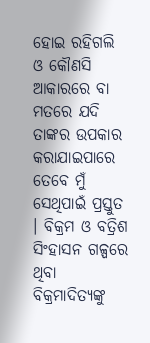ହୋଇ ରହିଗଲି ଓ କୌଣସି ଆକାରରେ ବା ମତରେ ଯଦି ତାଙ୍କର ଉପକାର କରାଯାଇପାରେ ତେବେ ମୁଁ ସେଥିପାଇଁ ପ୍ରସ୍ତୁତ । ବିକ୍ରମ ଓ ବତ୍ରିଶ ସିଂହାସନ ଗଳ୍ପରେ ଥିବା ବିକ୍ରମାଦିତ୍ୟଙ୍କୁ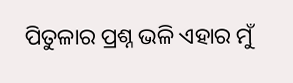ପିତୁଳାର ପ୍ରଶ୍ନ ଭଳି ଏହାର ମୁଁ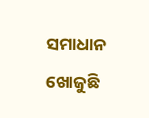ସମାଧାନ ଖୋଜୁଛି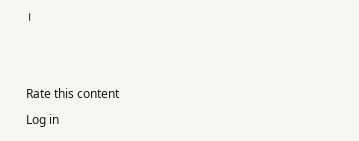।


Rate this content
Log in